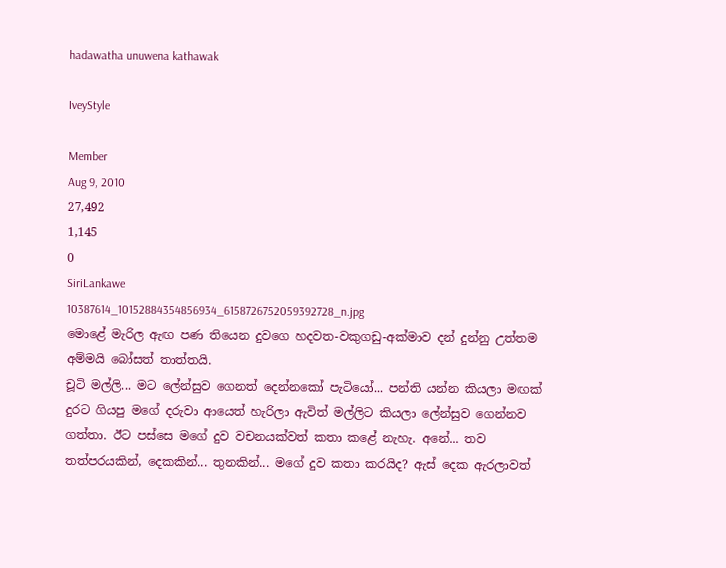hadawatha unuwena kathawak

IveyStyle

Member
Aug 9, 2010
27,492
1,145
0
SiriLankawe
10387614_10152884354856934_6158726752059392728_n.jpg
මොළේ මැරිල ඇඟ පණ තියෙන දුවගෙ හදවත-වකුගඩු-අක්මාව දන් දුන්නු උත්තම අම්මයි බෝසත් තාත්තයි.
චූටි මල්ලි... මට ලේන්සුව ගෙනත් දෙන්නකෝ පැටියෝ... පන්ති යන්න කියලා මඟක් දුරට ගියපු මගේ දරුවා ආයෙත් හැරිලා ඇවිත් මල්ලිට කියලා ලේන්සුව ගෙන්නව ගත්තා. ඊට පස්සෙ මගේ දුව වචනයක්වත් කතා කළේ නැහැ. අනේ... තව තත්පරයකින්, දෙකකින්... තුනකින්... මගේ දුව කතා කරයිද? ඇස් දෙක ඇරලාවත්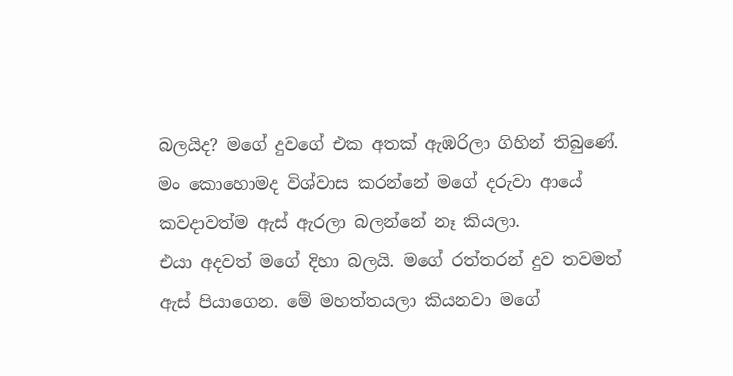බලයිද? මගේ දුවගේ එක අතක් ඇඹරිලා ගිහින් තිබුණේ. මං කොහොමද විශ්වාස කරන්නේ මගේ දරුවා ආයේ කවදාවත්ම ඇස් ඇරලා බලන්නේ නෑ කියලා.
එයා අදවත් මගේ දිහා බලයි. මගේ රත්තරන් දුව තවමත් ඇස් පියාගෙන. මේ මහත්තයලා කියනවා මගේ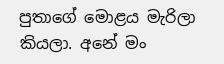පුතාගේ මොළය මැරිලා කියලා. අනේ මං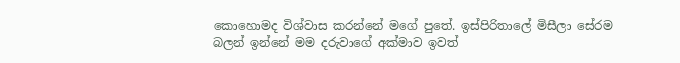කොහොමද විශ්වාස කරන්නේ මගේ පුතේ. ඉස්පිරිතාලේ මිසීලා සේරම බලන් ඉන්නේ මම දරුවාගේ අක්මාව ඉවත්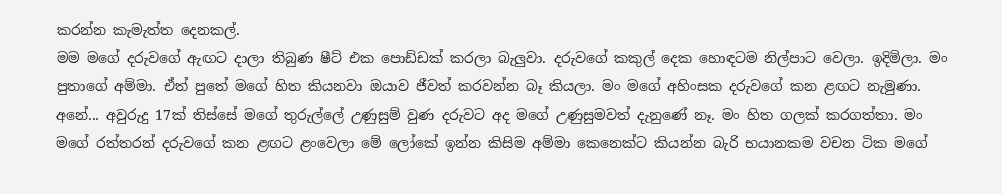කරන්න කැමැත්ත දෙනකල්.
මම මගේ දරුවගේ ඇඟට දාලා තිබුණ ෂීට් එක පොඩ්ඩක් කරලා බැලුවා. දරුවගේ කකුල් දෙක හොඳටම නිල්පාට වෙලා. ඉදිමිලා. මං පුතාගේ අම්මා. ඒත් පුතේ මගේ හිත කියනවා ඔයාව ජීවත් කරවන්න බෑ කියලා. මං මගේ අහිංසක දරුවගේ කන ළඟට නැමුණා. අනේ... අවුරුදු 17ක් තිස්සේ මගේ තුරුල්ලේ උණුසුම් වුණ දරුවට අද මගේ උණුසුමවත් දැනුණේ නෑ. මං හිත ගලක් කරගත්තා. මං මගේ රත්තරන් දරුවගේ කන ළඟට ළංවෙලා මේ ලෝකේ ඉන්න කිසිම අම්මා කෙනෙක්ට කියන්න බැරි භයානකම වචන ටික මගේ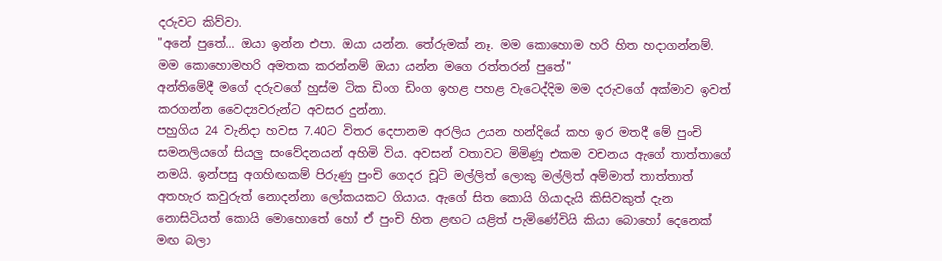දරුවට කිව්වා.
"අනේ පුතේ... ඔයා ඉන්න එපා. ඔයා යන්න. තේරුමක් නෑ. මම කොහොම හරි හිත හදාගන්නම්. මම කොහොමහරි අමතක කරන්නම් ඔයා යන්න මගෙ රත්තරන් පුතේ"
අන්තිමේදී මගේ දරුවගේ හුස්ම ටික ඩිංග ඩිංග ඉහළ පහළ වැටෙද්දිම මම දරුවගේ අක්මාව ඉවත් කරගන්න වෛද්‍යවරුන්ට අවසර දුන්නා.
පහුගිය 24 වැනිදා හවස 7.40ට විතර දෙපානම අරලිය උයන හන්දියේ කහ ඉර මතදී මේ පුංචි සමනලියගේ සියලු සංවේදනයන් අහිමි විය. අවසන් වතාවට මිමිණූ එකම වචනය ඇගේ තාත්තාගේ නමයි. ඉන්පසු අගහිඟකම් පිරුණු පුංචි ගෙදර චූටි මල්ලිත් ලොකු මල්ලිත් අම්මාත් තාත්තාත් අතහැර කවුරුත් නොදන්නා ලෝකයකට ගියාය. ඇගේ සිත කොයි ගියාදැයි කිසිවකුත් දැන නොසිටියත් කොයි මොහොතේ හෝ ඒ පුංචි හිත ළඟට යළිත් පැමිණේවියි කියා බොහෝ දෙනෙක් මඟ බලා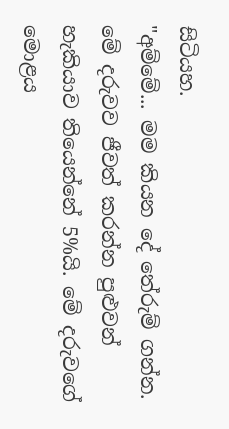සිටියහ.
"අම්මේ... මම කියන දේ තේරුම් ගන්න. මේ දරුවව ජීවත් කරන්න පුළුවන් හැකියාව තියෙන්නේ 5%යි. මේ දරුවගේ මොළය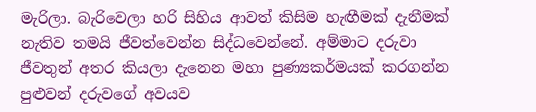මැරිලා. බැරිවෙලා හරි සිහිය ආවත් කිසිම හැඟීමක් දැනීමක් නැතිව තමයි ජීවත්වෙන්න සිද්ධවෙන්නේ. අම්මාට දරුවා ජීවතුන් අතර කියලා දැනෙන මහා පුණ්‍යකර්මයක් කරගන්න පුළුවන් දරුවගේ අවයව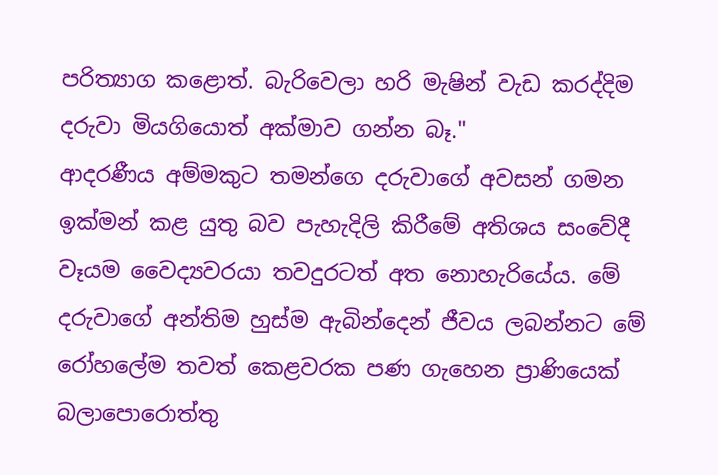පරිත්‍යාග කළොත්. බැරිවෙලා හරි මැෂින් වැඩ කරද්දිම දරුවා මියගියොත් අක්මාව ගන්න බෑ."
ආදරණීය අම්මකුට තමන්ගෙ දරුවාගේ අවසන් ගමන ඉක්මන් කළ යුතු බව පැහැදිලි කිරීමේ අතිශය සංවේදී වෑයම වෛද්‍යවරයා තවදුරටත් අත නොහැරියේය. මේ දරුවාගේ අන්තිම හුස්ම ඇබින්දෙන් ජීවය ලබන්නට මේ රෝහලේම තවත් කෙළවරක පණ ගැහෙන ප්‍රාණියෙක් බලාපොරොත්තු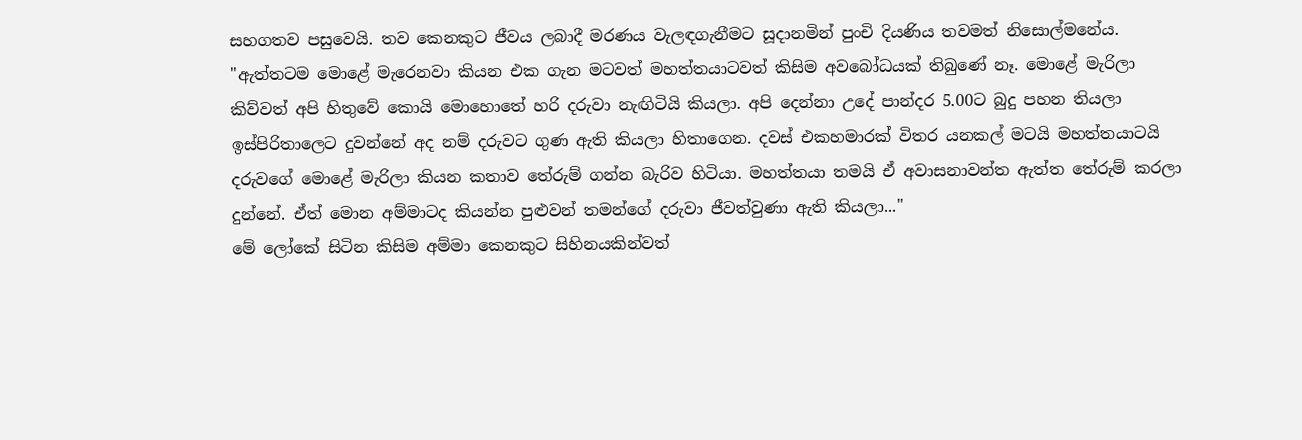සහගතව පසුවෙයි. තව කෙනකුට ජීවය ලබාදී මරණය වැලඳගැනීමට සූදානමින් පුංචි දියණිය තවමත් නිසොල්මනේය.
"ඇත්තටම මොළේ මැරෙනවා කියන එක ගැන මටවත් මහත්තයාටවත් කිසිම අවබෝධයක් තිබුණේ නෑ. මොළේ මැරිලා කිව්වත් අපි හිතුවේ කොයි මොහොතේ හරි දරුවා නැඟිටියි කියලා. අපි දෙන්නා උදේ පාන්දර 5.00ට බුදු පහන තියලා ඉස්පිරිතාලෙට දුවන්නේ අද නම් දරුවට ගුණ ඇති කියලා හිතාගෙන. දවස් එකහමාරක් විතර යනකල් මටයි මහත්තයාටයි දරුවගේ මොළේ මැරිලා කියන කතාව තේරුම් ගන්න බැරිව හිටියා. මහත්තයා තමයි ඒ අවාසනාවන්ත ඇත්ත තේරුම් කරලා දුන්නේ. ඒත් මොන අම්මාටද කියන්න පුළුවන් තමන්ගේ දරුවා ජීවත්වුණා ඇති කියලා..."
මේ ලෝකේ සිටින කිසිම අම්මා කෙනකුට සිහිනයකින්වත්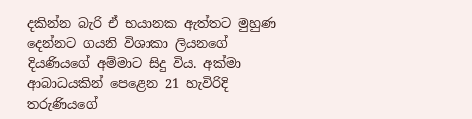දකින්න බැරි ඒ භයානක ඇත්තට මුහුණ දෙන්නට ගයනි විශාකා ලියනගේ දියණියගේ අම්මාට සිදු විය. අක්මා ආබාධයකින් පෙළෙන 21 හැවිරිදි තරුණියගේ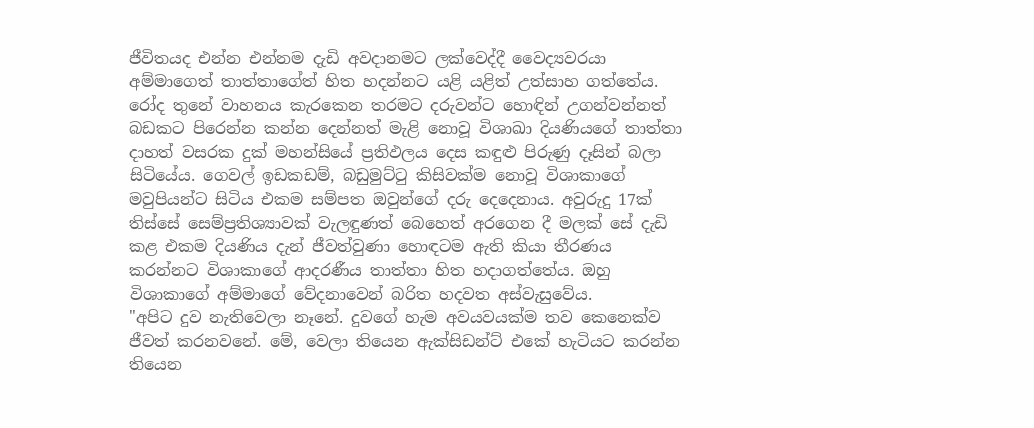ජීවිතයද එන්න එන්නම දැඩි අවදානමට ලක්වෙද්දී වෛද්‍යවරයා අම්මාගෙත් තාත්තාගේත් හිත හදන්නට යළි යළිත් උත්සාහ ගත්තේය.
රෝද තුනේ වාහනය කැරකෙන තරමට දරුවන්ට හොඳින් උගන්වන්නත් බඩකට පිරෙන්න කන්න දෙන්නත් මැළි නොවූ විශාඛා දියණියගේ තාත්තා දාහත් වසරක දුක් මහන්සියේ ප්‍රතිඵලය දෙස කඳුළු පිරුණු දෑසින් බලා සිටියේය. ගෙවල් ඉඩකඩම්, බඩුමුට්ටු කිසිවක්ම නොවූ විශාකාගේ මවුපියන්ට සිටිය එකම සම්පත ඔවුන්ගේ දරු දෙදෙනාය. අවුරුදු 17ක් තිස්සේ සෙම්ප්‍රතිශ්‍යාවක් වැලඳුණත් බෙහෙත් අරගෙන දී මලක් සේ දැඩි කළ එකම දියණිය දැන් ජීවත්වුණා හොඳටම ඇති කියා තීරණය කරන්නට විශාකාගේ ආදරණීය තාත්තා හිත හදාගත්තේය. ඔහු විශාකාගේ අම්මාගේ වේදනාවෙන් බරිත හදවත අස්වැසුවේය.
"අපිට දුව නැතිවෙලා නෑනේ. දුවගේ හැම අවයවයක්ම තව කෙනෙක්ව ජීවත් කරනවනේ. මේ, වෙලා තියෙන ඇක්සිඩන්ට් එකේ හැටියට කරන්න තියෙන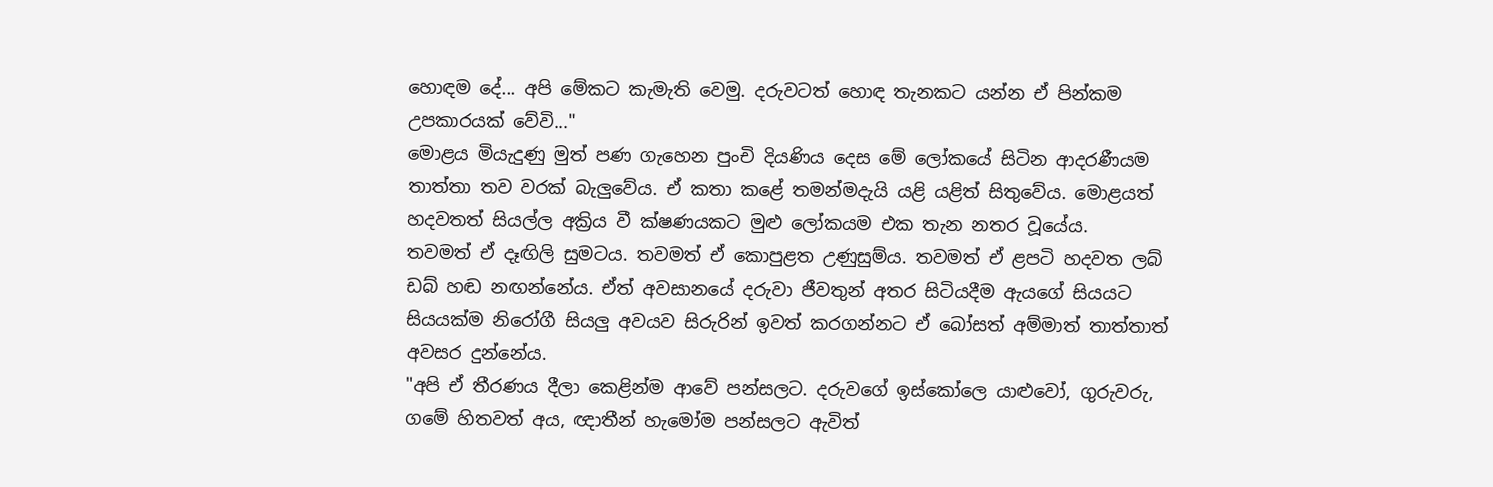හොඳම දේ... අපි මේකට කැමැති වෙමු. දරුවටත් හොඳ තැනකට යන්න ඒ පින්කම උපකාරයක් වේවි..."
මොළය මියැදුණු මුත් පණ ගැහෙන පුංචි දියණිය දෙස මේ ලෝකයේ සිටින ආදරණීයම තාත්තා තව වරක් බැලුවේය. ඒ කතා කළේ තමන්මදැයි යළි යළිත් සිතුවේය. මොළයත් හදවතත් සියල්ල අක්‍රිය වී ක්ෂණයකට මුළු ලෝකයම එක තැන නතර වූයේය.
තවමත් ඒ දෑඟිලි සුමටය. තවමත් ඒ කොපුළත උණුසුම්ය. තවමත් ඒ ළපටි හදවත ලබ් ඩබ් හඬ නඟන්නේය. ඒත් අවසානයේ දරුවා ජීවතුන් අතර සිටියදීම ඇයගේ සියයට සියයක්ම නිරෝගී සියලු අවයව සිරුරින් ඉවත් කරගන්නට ඒ බෝසත් අම්මාත් තාත්තාත් අවසර දුන්නේය.
"අපි ඒ තීරණය දීලා කෙළින්ම ආවේ පන්සලට. දරුවගේ ඉස්කෝලෙ යාළුවෝ, ගුරුවරු, ගමේ හිතවත් අය, ඥාතීන් හැමෝම පන්සලට ඇවිත්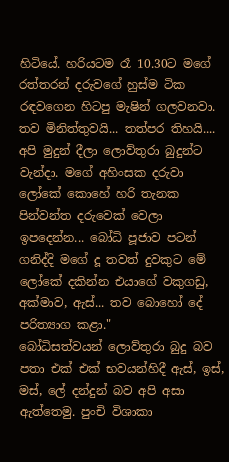හිටියේ. හරියටම රෑ 10.30ට මගේ රත්තරන් දරුවගේ හුස්ම ටික රඳවගෙන හිටපු මැෂින් ගලවනවා. තව මිනිත්තුවයි... තත්පර තිහයි.... අපි මුදුන් දීලා ලොව්තුරා බුදුන්ට වැන්දා. මගේ අහිංසක දරුවා ලෝකේ කොහේ හරි තැනක පින්වන්ත දරුවෙක් වෙලා ඉපදෙන්න... බෝධි පූජාව පටන් ගනිද්දි මගේ දූ තවත් දුවකුට මේ ලෝකේ දකින්න එයාගේ වකුගඩු, අක්මාව, ඇස්... තව බොහෝ දේ පරිත්‍යාග කළා."
බෝධිසත්වයන් ලොව්තුරා බුදු බව පතා එක් එක් භවයන්හිදී ඇස්, ඉස්, මස්, ලේ දන්දුන් බව අපි අසා ඇත්තෙමු. පුංචි විශාකා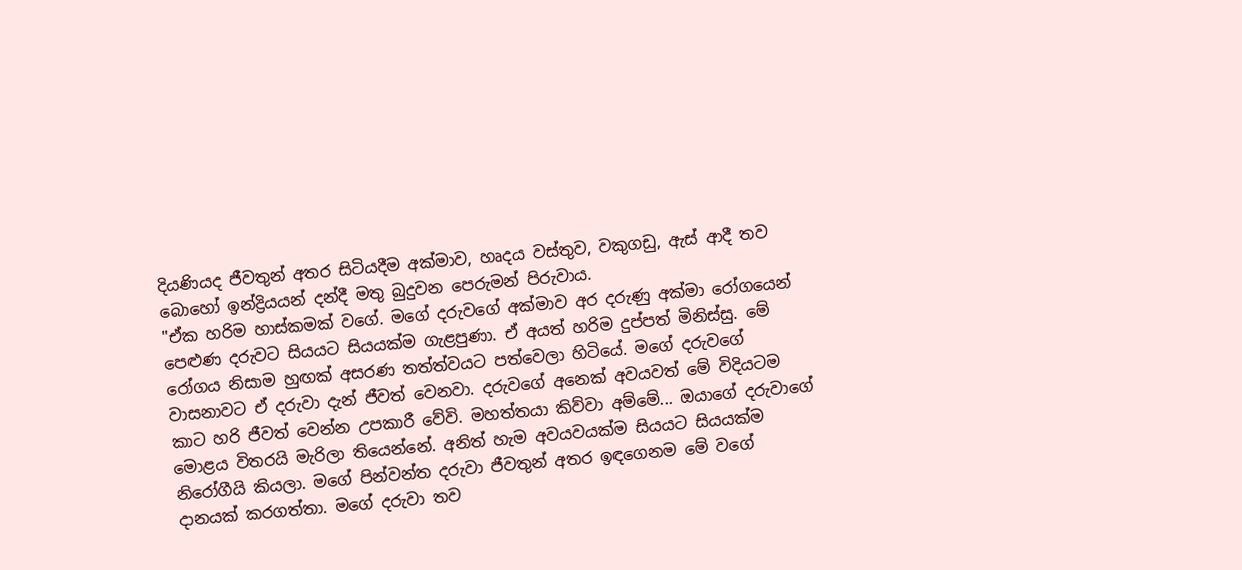දියණියද ජීවතුන් අතර සිටියදීම අක්මාව, හෘදය වස්තුව, වකුගඩු, ඇස් ආදී තව බොහෝ ඉන්ද්‍රියයන් දන්දී මතු බුදුවන පෙරුමන් පිරුවාය.
"ඒක හරිම හාස්කමක් වගේ. මගේ දරුවගේ අක්මාව අර දරුණු අක්මා රෝගයෙන් පෙළුණ දරුවට සියයට සියයක්ම ගැළපුණා. ඒ අයත් හරිම දුප්පත් මිනිස්සු. මේ රෝගය නිසාම හුඟක් අසරණ තත්ත්වයට පත්වෙලා හිටියේ. මගේ දරුවගේ වාසනාවට ඒ දරුවා දැන් ජීවත් වෙනවා. දරුවගේ අනෙක් අවයවත් මේ විදියටම කාට හරි ජීවත් වෙන්න උපකාරී වේවි. මහත්තයා කිව්වා අම්මේ... ඔයාගේ දරුවාගේ මොළය විතරයි මැරිලා තියෙන්නේ. අනිත් හැම අවයවයක්ම සියයට සියයක්ම නිරෝගීයි කියලා. මගේ පින්වන්ත දරුවා ජීවතුන් අතර ඉඳගෙනම මේ වගේ දානයක් කරගත්තා. මගේ දරුවා තව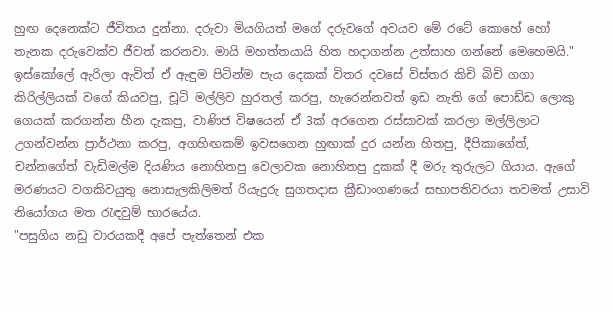හුඟ දෙනෙක්ට ජීවිතය දුන්නා. දරුවා මියගියත් මගේ දරුවගේ අවයව මේ රටේ කොහේ හෝ තැනක දරුවෙක්ව ජීවත් කරනවා. මායි මහත්තයායි හිත හදාගන්න උත්සාහ ගන්නේ මෙහෙමයි."
ඉස්කෝලේ ඇරිලා ඇවිත් ඒ ඇඳුම පිටින්ම පැය දෙකක් විතර දවසේ විස්තර කිචි බිචි ගගා කිරිල්ලියක් වගේ කියවපු, චූටි මල්ලිව හුරතල් කරපු, හැරෙන්නවත් ඉඩ නැති ගේ පොඩ්ඩ ලොකු ගෙයක් කරගන්න හීන දැකපු, වාණිජ විෂයෙන් ඒ 3ක් අරගෙන රස්සාවක් කරලා මල්ලිලාට උගන්වන්න ප්‍රාර්ථනා කරපු, අගහිඟකම් ඉවසගෙන හුඟාක් දුර යන්න හිතපු, දීපිකාගේත්, චන්නගේත් වැඩිමල්ම දියණිය නොහිතපු වෙලාවක නොහිතපු දුකක් දී මරු තුරුලට ගියාය. ඇගේ මරණයට වගකිවයුතු නොසැලකිලිමත් රියැදුරු සුගතදාස ක්‍රීඩාංගණයේ සභාපතිවරයා තවමත් උසාවි නියෝගය මත රැඳවුම් භාරයේය.
"පසුගිය නඩු වාරයකදී අපේ පැත්තෙන් එක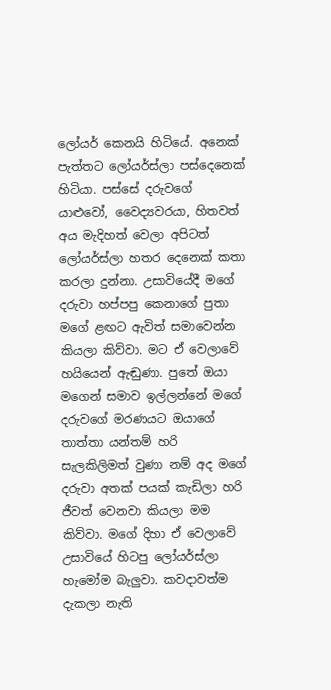ලෝයර් කෙනයි හිටියේ. අනෙක් පැත්තට ලෝයර්ස්ලා පස්දෙනෙක් හිටියා. පස්සේ දරුවගේ යාළුවෝ, වෛද්‍යවරයා, හිතවත් අය මැදිහත් වෙලා අපිටත් ලෝයර්ස්ලා හතර දෙනෙක් කතා කරලා දුන්නා. උසාවියේදී මගේ දරුවා හප්පපු කෙනාගේ පුතා මගේ ළඟට ඇවිත් සමාවෙන්න කියලා කිව්වා. මට ඒ වෙලාවේ හයියෙන් ඇඬුණා. පුතේ ඔයා මගෙන් සමාව ඉල්ලන්නේ මගේ දරුවගේ මරණයට ඔයාගේ තාත්තා යන්තම් හරි සැලකිලිමත් වුණා නම් අද මගේ දරුවා අතක් පයක් කැඩිලා හරි ජීවත් වෙනවා කියලා මම කිව්වා. මගේ දිහා ඒ වෙලාවේ උසාවියේ හිටපු ලෝයර්ස්ලා හැමෝම බැලුවා. කවදාවත්ම දැකලා නැති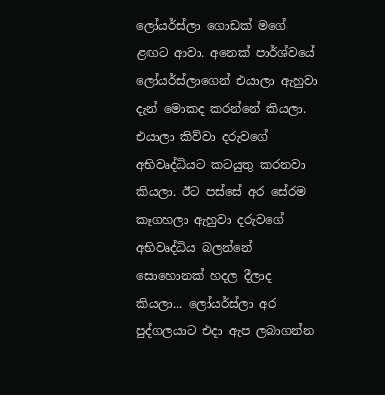ලෝයර්ස්ලා ගොඩක් මගේ ළඟට ආවා. අනෙක් පාර්ශ්වයේ ලෝයර්ස්ලාගෙන් එයාලා ඇහුවා දැන් මොකද කරන්නේ කියලා. එයාලා කිව්වා දරුවගේ අභිවෘද්ධියට කටයුතු කරනවා කියලා. ඊට පස්සේ අර සේරම කෑගහලා ඇහුවා දරුවගේ අභිවෘද්ධිය බලන්නේ සොහොනක් හදල දීලාද කියලා... ලෝයර්ස්ලා අර පුද්ගලයාට එදා ඇප ලබාගන්න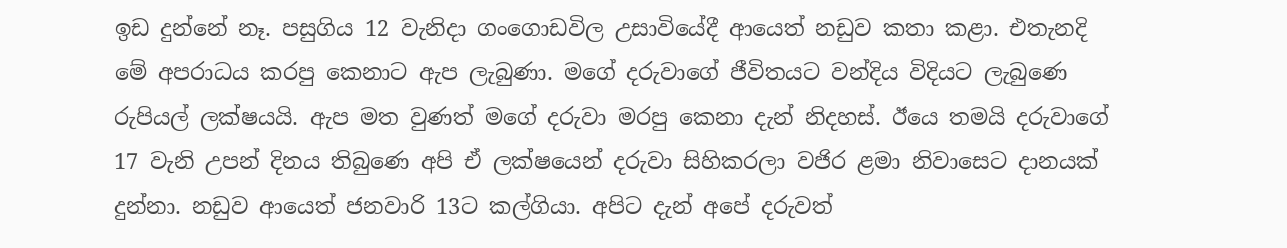ඉඩ දුන්නේ නෑ. පසුගිය 12 වැනිදා ගංගොඩවිල උසාවියේදී ආයෙත් නඩුව කතා කළා. එතැනදි මේ අපරාධය කරපු කෙනාට ඇප ලැබුණා. මගේ දරුවාගේ ජීවිතයට වන්දිය විදියට ලැබුණෙ රුපියල් ලක්ෂයයි. ඇප මත වුණත් මගේ දරුවා මරපු කෙනා දැන් නිදහස්. ඊයෙ තමයි දරුවාගේ 17 වැනි උපන් දිනය තිබුණෙ අපි ඒ ලක්ෂයෙන් දරුවා සිහිකරලා වජිර ළමා නිවාසෙට දානයක් දුන්නා. නඩුව ආයෙත් ජනවාරි 13ට කල්ගියා. අපිට දැන් අපේ දරුවත්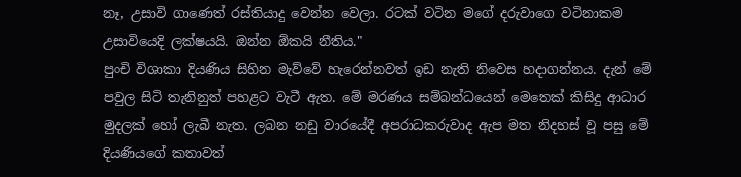නෑ, උසාවි ගාණෙත් රස්තියාදු වෙන්න වෙලා. රටක් වටින මගේ දරුවාගෙ වටිනාකම උසාවියෙදි ලක්ෂයයි. ඔන්න ඕකයි නීතිය."
පුංචි විශාකා දියණිය සිහින මැව්වේ හැරෙන්නවත් ඉඩ නැති නිවෙස හදාගන්නය. දැන් මේ පවුල සිටි තැනිනුත් පහළට වැටී ඇත. මේ මරණය සම්බන්ධයෙන් මෙතෙක් කිසිදු ආධාර මුදලක් හෝ ලැබී නැත. ලබන නඩු වාරයේදී අපරාධකරුවාද ඇප මත නිදහස් වූ පසු මේ දියණියගේ කතාවත්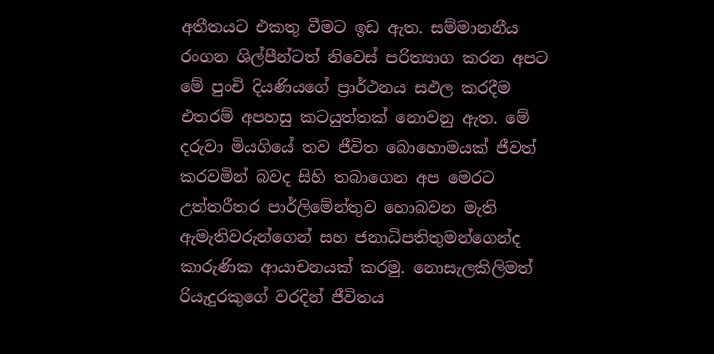අතීතයට එකතු වීමට ඉඩ ඇත. සම්මානනීය රංගන ශිල්පීන්ටත් නිවෙස් පරිත්‍යාග කරන අපට මේ පුංචි දියණියගේ ප්‍රාර්ථනය සඵල කරදීම එතරම් අපහසු කටයුත්තක් නොවනු ඇත. මේ දරුවා මියගියේ තව ජීවිත බොහොමයක් ජීවත් කරවමින් බවද සිහි තබාගෙන අප මෙරට උත්තරීතර පාර්ලිමේන්තුව හොබවන මැති ඇමැතිවරුන්ගෙන් සහ ජනාධිපතිතුමන්ගෙන්ද කාරුණික ආයාචනයක් කරමු. නොසැලකිලිමත් රියැදුරකුගේ වරදින් ජීවිතය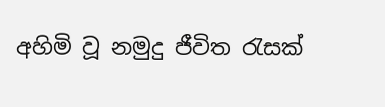අහිමි වූ නමුදු ජීවිත රැසක්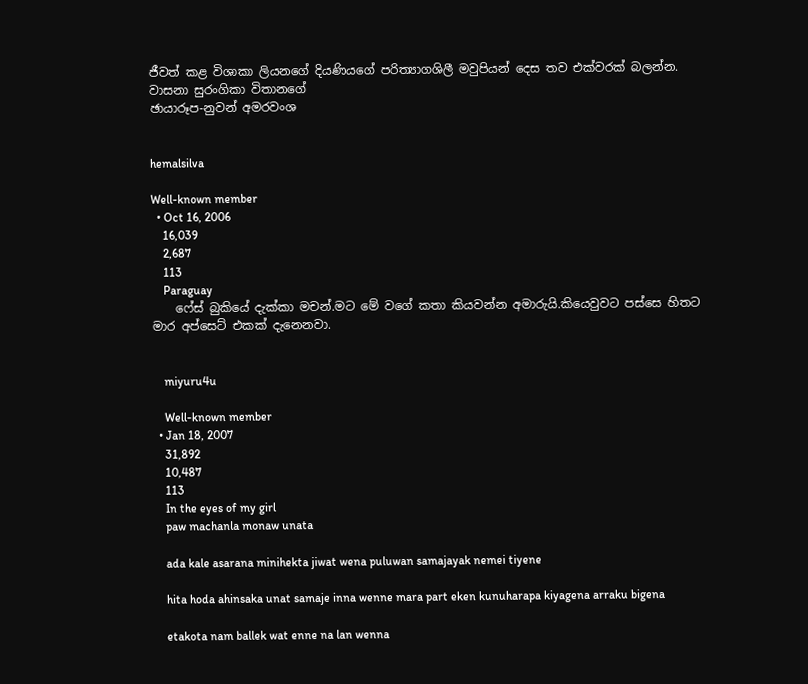ජීවත් කළ විශාකා ලියනගේ දියණියගේ පරිත්‍යාගශිලී මවුපියන් දෙස තව එක්වරක් බලන්න.
වාසනා සුරංගිකා විතානගේ
ඡායාරූප-නුවන් අමරවංශ


hemalsilva

Well-known member
  • Oct 16, 2006
    16,039
    2,687
    113
    Paraguay
    ෆේස් බුකියේ දැක්කා මචන්.මට මේ වගේ කතා කියවන්න අමාරුයි.කියෙවුවට පස්සෙ හිතට මාර අප්සෙට් එකක් දැනෙනවා.


    miyuru4u

    Well-known member
  • Jan 18, 2007
    31,892
    10,487
    113
    In the eyes of my girl
    paw machanla monaw unata

    ada kale asarana minihekta jiwat wena puluwan samajayak nemei tiyene

    hita hoda ahinsaka unat samaje inna wenne mara part eken kunuharapa kiyagena arraku bigena

    etakota nam ballek wat enne na lan wenna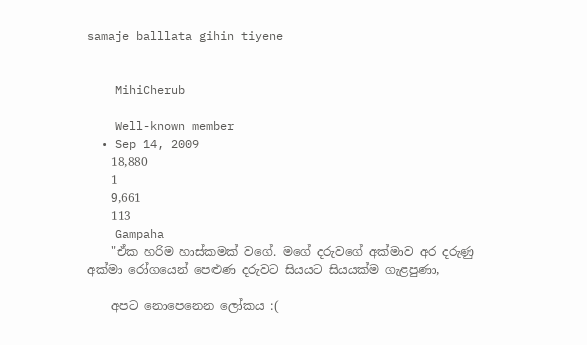samaje balllata gihin tiyene


    MihiCherub

    Well-known member
  • Sep 14, 2009
    18,880
    1
    9,661
    113
    Gampaha
    "ඒක හරිම හාස්කමක් වගේ. මගේ දරුවගේ අක්මාව අර දරුණු අක්මා රෝගයෙන් පෙළුණ දරුවට සියයට සියයක්ම ගැළපුණා,

    අපට නොපෙනෙන ලෝකය :(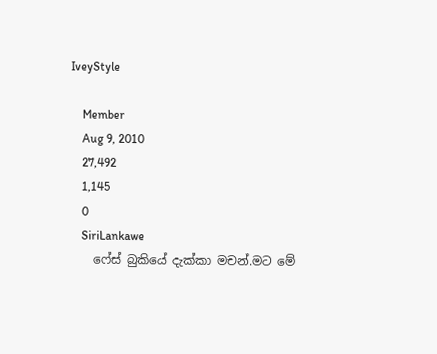IveyStyle

    Member
    Aug 9, 2010
    27,492
    1,145
    0
    SiriLankawe
    ෆේස් බුකියේ දැක්කා මචන්.මට මේ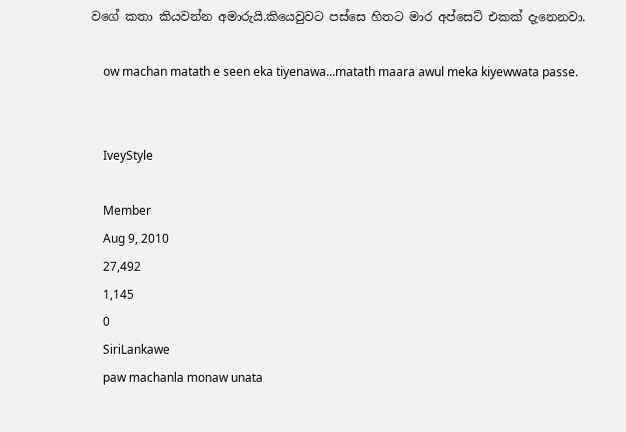වගේ කතා කියවන්න අමාරුයි.කියෙවුවට පස්සෙ හිතට මාර අප්සෙට් එකක් දැනෙනවා.

    ow machan matath e seen eka tiyenawa...matath maara awul meka kiyewwata passe.


    IveyStyle

    Member
    Aug 9, 2010
    27,492
    1,145
    0
    SiriLankawe
    paw machanla monaw unata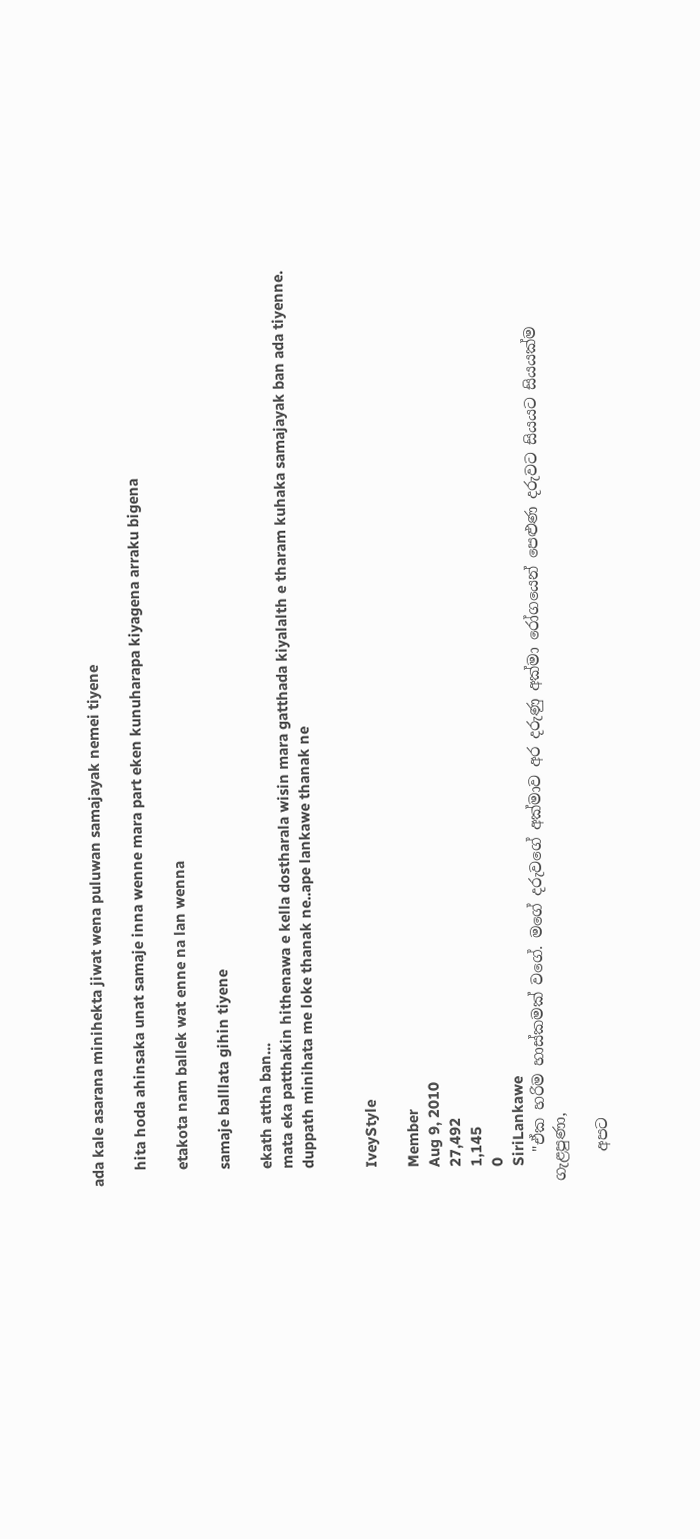ada kale asarana minihekta jiwat wena puluwan samajayak nemei tiyene

    hita hoda ahinsaka unat samaje inna wenne mara part eken kunuharapa kiyagena arraku bigena

    etakota nam ballek wat enne na lan wenna

    samaje balllata gihin tiyene

    ekath attha ban...
    mata eka patthakin hithenawa e kella dostharala wisin mara gatthada kiyalalth e tharam kuhaka samajayak ban ada tiyenne.
    duppath minihata me loke thanak ne..ape lankawe thanak ne


    IveyStyle

    Member
    Aug 9, 2010
    27,492
    1,145
    0
    SiriLankawe
    "ඒක හරිම හාස්කමක් වගේ. මගේ දරුවගේ අක්මාව අර දරුණු අක්මා රෝගයෙන් පෙළුණ දරුවට සියයට සියයක්ම ගැළපුණා,

    අපට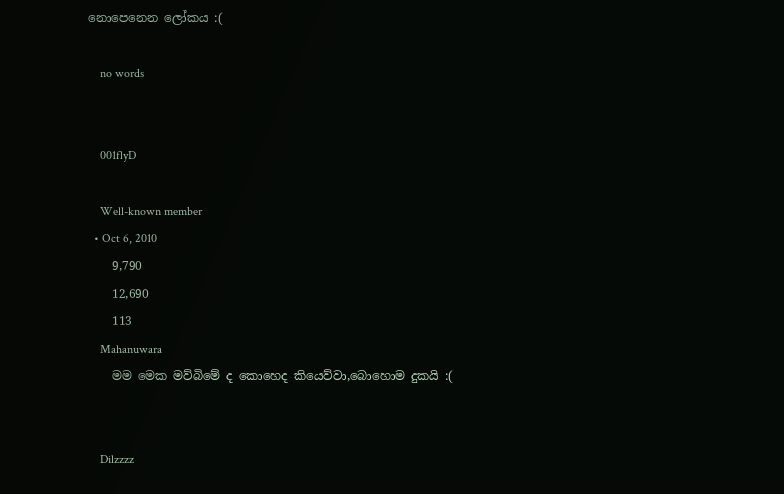නොපෙනෙන ලෝකය :(

    no words


    001flyD

    Well-known member
  • Oct 6, 2010
    9,790
    12,690
    113
    Mahanuwara
    මම මෙක මව්බිමේ ද කොහෙද කියෙව්වා,බොහොම දුකයි :(


    Dilzzzz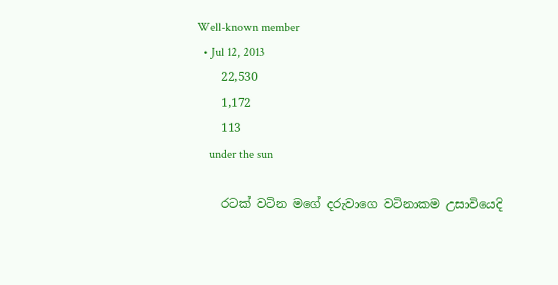Well-known member
  • Jul 12, 2013
    22,530
    1,172
    113
    under the sun

    රටක් වටින මගේ දරුවාගෙ වටිනාකම උසාවියෙදි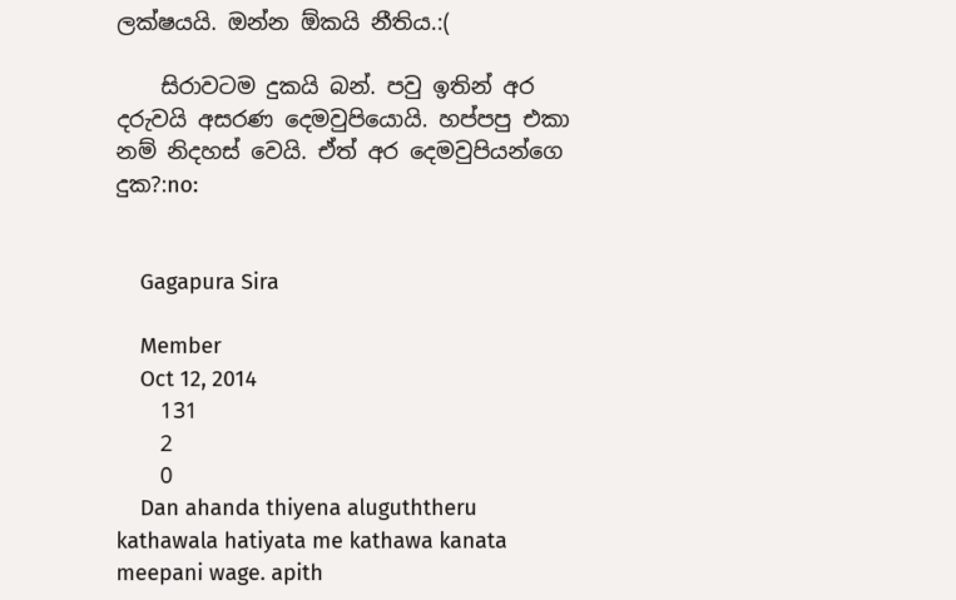ලක්ෂයයි. ඔන්න ඕකයි නීතිය.:(

    සිරාවටම දුකයි බන්. පවු ඉතින් අර දරුවයි අසරණ දෙමවුපියොයි. හප්පපු එකා නම් නිදහස් වෙයි. ඒත් අර දෙමවුපියන්ගෙ දුක?:no:


    Gagapura Sira

    Member
    Oct 12, 2014
    131
    2
    0
    Dan ahanda thiyena aluguththeru kathawala hatiyata me kathawa kanata meepani wage. apith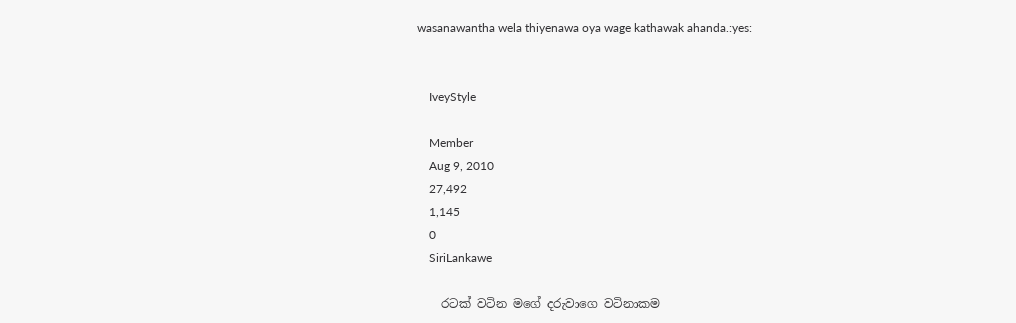wasanawantha wela thiyenawa oya wage kathawak ahanda.:yes:


    IveyStyle

    Member
    Aug 9, 2010
    27,492
    1,145
    0
    SiriLankawe

    රටක් වටින මගේ දරුවාගෙ වටිනාකම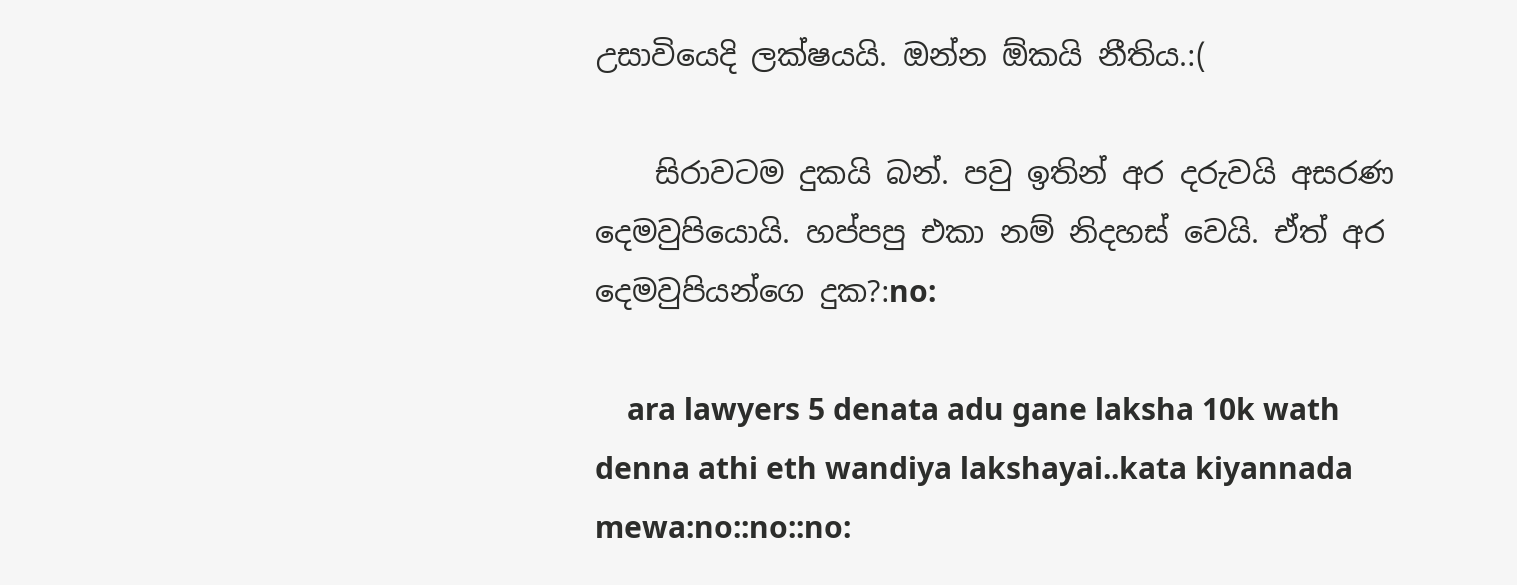උසාවියෙදි ලක්ෂයයි. ඔන්න ඕකයි නීතිය.:(

    සිරාවටම දුකයි බන්. පවු ඉතින් අර දරුවයි අසරණ දෙමවුපියොයි. හප්පපු එකා නම් නිදහස් වෙයි. ඒත් අර දෙමවුපියන්ගෙ දුක?:no:

    ara lawyers 5 denata adu gane laksha 10k wath denna athi eth wandiya lakshayai..kata kiyannada mewa:no::no::no: